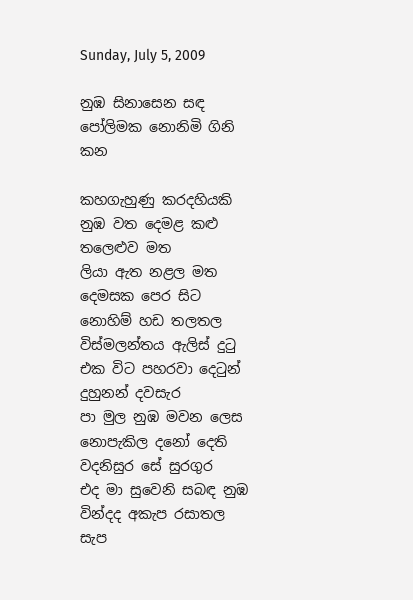Sunday, July 5, 2009

නුඹ සිනාසෙන සඳ පෝලිමක නොනිමි ගිනි කන

කහගැහුණු කරදහියකි නුඹ වත දෙමළ කළු තලෙළුව මත
ලියා ඇත නළල මත දෙමසක පෙර සිට නොහිම් හඩ තලතල
විස්මලන්තය ඇලිස් දුටු එක විට පහරවා දෙටුන් දුහුනන් දවසැර
පා මුල නුඹ මවන ලෙස නොපැකිල දනෝ දෙති වදනිසුර සේ සුරගුර
එද මා සුවෙනි සබඳ නුඹ වින්දද අකැප රසාතල සැප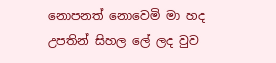නොපනත් නොවෙමි මා හද උපතින් සිහල ලේ ලද වුව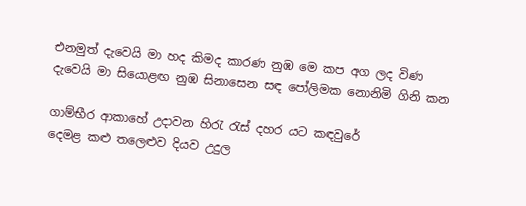එනමුත් දැවෙයි මා හද කිමද කාරණ නුඹ මෙ කප අග ලද විණ
දැවෙයි මා සියොළඟ නුඹ සිනාසෙන සඳ පෝලිමක නොනිමි ගිනි කන

ගාම්භීර ආකාහේ උදාවන හිරැ රැස් දහර යට කඳවුරේ
දෙමළ කළු තලෙළුව දියව උදුල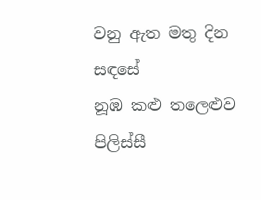වනු ඇත මතු දින සඳසේ
නූඹ කළු තලෙළුව පිලිස්සී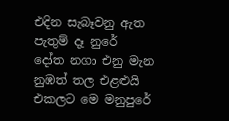එදින සැබෑවනු ඇත පැතුම් දෑ නුරේ
දෝත නගා එනු මැන නුඹත් තල එළළුයි එකලට මෙ මනුපුරේ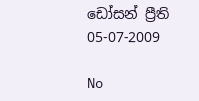ඩෝසන් ප්‍රීති
05-07-2009

No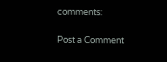comments:

Post a Comment